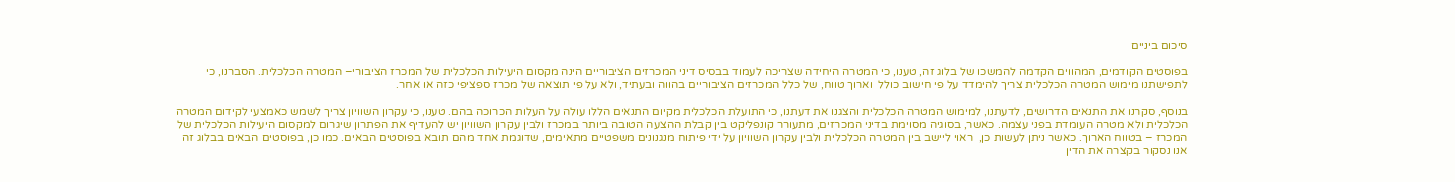סיכום ביניים

בפוסטים הקודמים, המהווים הקדמה להמשכו של בלוג זה, טענו, כי המטרה היחידה שצריכה לעמוד בבסיס דיני המכרזים הציבוריים הינה מקסום היעילות הכלכלית של המכרז הציבורי– המטרה הכלכלית. הסברנו, כי לתפישתנו מימוש המטרה הכלכלית צריך להימדד על פי חישוב כולל  וארוך טווח, של כלל המכרזים הציבוריים בהווה ובעתיד, ולא על פי תוצאה של מכרז ספציפי כזה או אחר.

בנוסף, סקרנו את התנאים הדרושים, לדעתנו, למימוש המטרה הכלכלית והצגנו את דעתנו, כי התועלת הכלכלית מקיום התנאים הללו עולה על העלות הכרוכה בהם. טענו, כי עקרון השוויון צריך לשמש כאמצעי לקידום המטרה הכלכלית ולא מטרה העומדת בפני עצמה. כאשר, בסוגיה מסוימת בדיני המכרזים, מתעורר קונפליקט בין קבלת ההצעה הטובה ביותר במכרז ולבין עקרון השוויון יש להעדיף את הפתרון שיגרום למקסום היעילות הכלכלית של המכרז – בטווח הארוך. כאשר ניתן לעשות כן,  ראוי ליישב בין המטרה הכלכלית ולבין עקרון השוויון על ידי פיתוח מנגנונים משפטיים מתאימים, שדוגמת אחד מהם תובא בפוסטים הבאים. כמו כן, בפוסטים הבאים בבלוג זה אנו נסקור בקצרה את הדין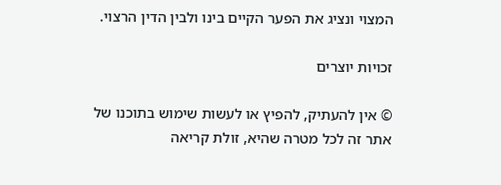המצוי ונציג את הפער הקיים בינו ולבין הדין הרצוי.

זכויות יוצרים

© אין להעתיק, להפיץ או לעשות שימוש בתוכנו של אתר זה לכל מטרה שהיא, זולת קריאה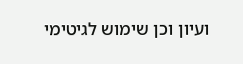ועיון וכן שימוש לגיטימי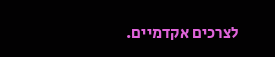לצרכים אקדמיים.